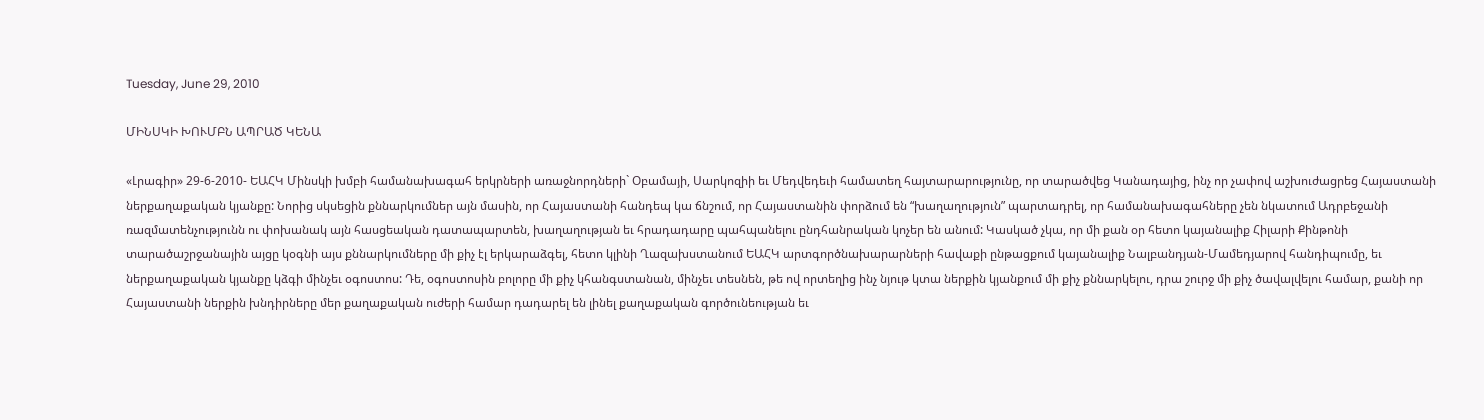Tuesday, June 29, 2010

ՄԻՆՍԿԻ ԽՈՒՄԲՆ ԱՊՐԱԾ ԿԵՆԱ

«Լրագիր» 29-6-2010- ԵԱՀԿ Մինսկի խմբի համանախագահ երկրների առաջնորդների` Օբամայի, Սարկոզիի եւ Մեդվեդեւի համատեղ հայտարարությունը, որ տարածվեց Կանադայից, ինչ որ չափով աշխուժացրեց Հայաստանի ներքաղաքական կյանքը: Նորից սկսեցին քննարկումներ այն մասին, որ Հայաստանի հանդեպ կա ճնշում, որ Հայաստանին փորձում են “խաղաղություն” պարտադրել, որ համանախագահները չեն նկատում Ադրբեջանի ռազմատենչությունն ու փոխանակ այն հասցեական դատապարտեն, խաղաղության եւ հրադադարը պահպանելու ընդհանրական կոչեր են անում: Կասկած չկա, որ մի քան օր հետո կայանալիք Հիլարի Քինթոնի տարածաշրջանային այցը կօգնի այս քննարկումները մի քիչ էլ երկարաձգել, հետո կլինի Ղազախստանում ԵԱՀԿ արտգործնախարարների հավաքի ընթացքում կայանալիք Նալբանդյան-Մամեդյարով հանդիպումը, եւ ներքաղաքական կյանքը կձգի մինչեւ օգոստոս: Դե, օգոստոսին բոլորը մի քիչ կհանգստանան, մինչեւ տեսնեն, թե ով որտեղից ինչ նյութ կտա ներքին կյանքում մի քիչ քննարկելու, դրա շուրջ մի քիչ ծավալվելու համար, քանի որ Հայաստանի ներքին խնդիրները մեր քաղաքական ուժերի համար դադարել են լինել քաղաքական գործունեության եւ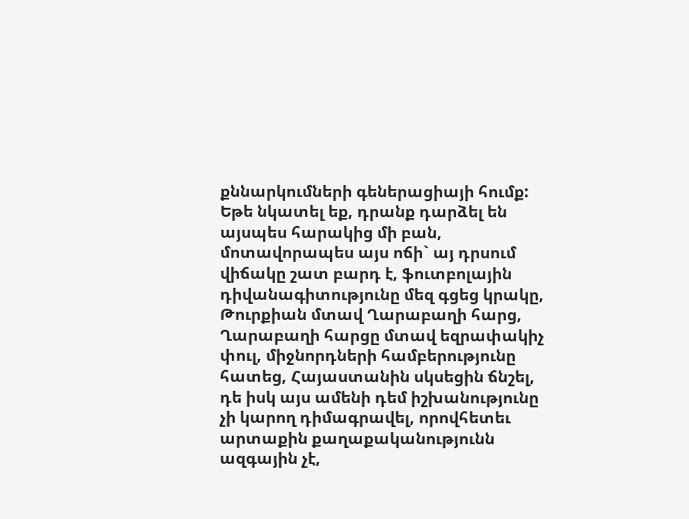քննարկումների գեներացիայի հումք: Եթե նկատել եք, դրանք դարձել են այսպես հարակից մի բան, մոտավորապես այս ոճի` այ դրսում վիճակը շատ բարդ է, ֆուտբոլային դիվանագիտությունը մեզ գցեց կրակը, Թուրքիան մտավ Ղարաբաղի հարց, Ղարաբաղի հարցը մտավ եզրափակիչ փուլ, միջնորդների համբերությունը հատեց, Հայաստանին սկսեցին ճնշել, դե իսկ այս ամենի դեմ իշխանությունը չի կարող դիմագրավել, որովհետեւ արտաքին քաղաքականությունն ազգային չէ,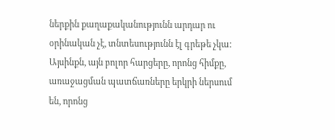ներքին քաղաքականությունն արդար ու օրինական չէ, տնտեսությունն էլ գրեթե չկա: Այսինքն, այն բոլոր հարցերը, որոնց հիմքը, առաջացման պատճառները երկրի ներսում են, որոնց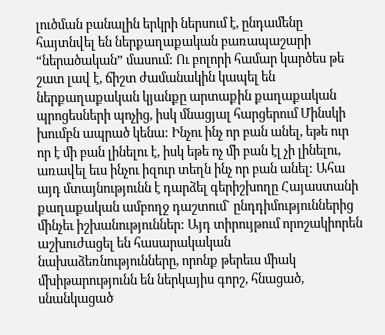լուծման բանալին երկրի ներսում է, ընդամենը հայտնվել են ներքաղաքական բառապաշարի “ներածական” մասում: Ու բոլորի համար կարծես թե շատ լավ է, ճիշտ ժամանակին կապել են ներքաղաքական կյանքը արտաքին քաղաքական պրոցեսների պոչից, իսկ մնացյալ հարցերում Մինսկի խումբն ապրած կենա: Ինչու ինչ որ բան անել, եթե ուր որ է մի բան լինելու է, իսկ եթե ոչ մի բան էլ չի լինելու, առավել եւս ինչու իզուր տեղն ինչ որ բան անել: Ահա այդ մտայնությունն է դարձել գերիշխողը Հայաստանի քաղաքական ամբողջ դաշտում` ընդդիմություններից մինչեւ իշխանություններ: Այդ տիրույթում որոշակիորեն աշխուժացել են հասարակական նախաձեռնությունները, որոնք թերեւս միակ մխիթարությունն են ներկայիս գորշ, հնացած, սնանկացած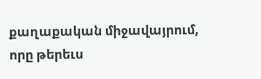քաղաքական միջավայրում, որը թերեւս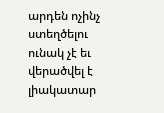արդեն ոչինչ ստեղծելու ունակ չէ եւ վերածվել է լիակատար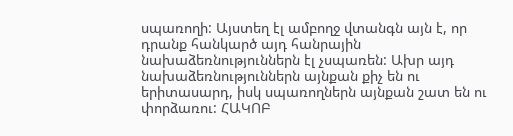սպառողի: Այստեղ էլ ամբողջ վտանգն այն է, որ դրանք հանկարծ այդ հանրային նախաձեռնություններն էլ չսպառեն: Ախր այդ նախաձեռնություններն այնքան քիչ են ու երիտասարդ, իսկ սպառողներն այնքան շատ են ու փորձառու: ՀԱԿՈԲ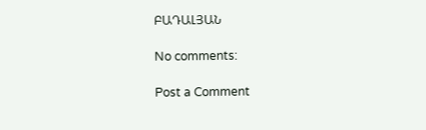ԲԱԴԱԼՅԱՆ

No comments:

Post a Comment